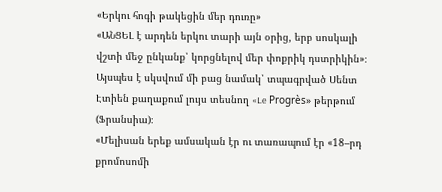«Երկու հոգի թակեցին մեր դուռը»
«ԱՆՑԵԼ է արդեն երկու տարի այն օրից, երբ սոսկալի վշտի մեջ ընկանք՝ կորցնելով մեր փոքրիկ դստրիկին»։ Այսպես է սկսվում մի բաց նամակ՝ տպագրված Սենտ Էտիեն քաղաքում լույս տեսնող «Le Progrès» թերթում (Ֆրանսիա)։
«Մելիսան երեք ամսական էր ու տառապում էր «18–րդ քրոմոսոմի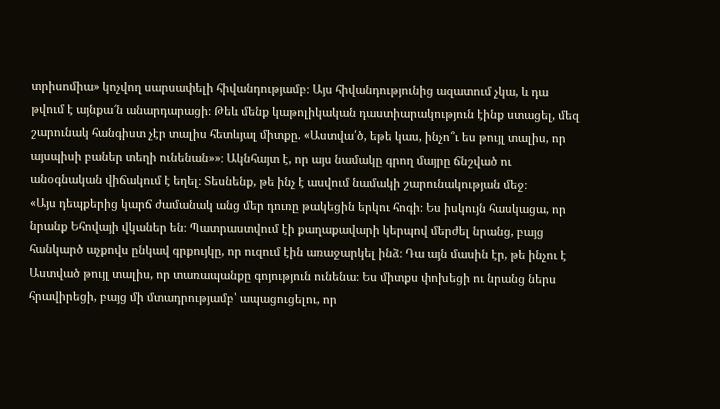տրիսոմիա» կոչվող սարսափելի հիվանդությամբ։ Այս հիվանդությունից ազատում չկա, և դա թվում է այնքա՜ն անարդարացի։ Թեև մենք կաթոլիկական դաստիարակություն էինք ստացել, մեզ շարունակ հանգիստ չէր տալիս հետևյալ միտքը. «Աստվա՛ծ, եթե կաս, ինչո՞ւ ես թույլ տալիս, որ այսպիսի բաներ տեղի ունենան»»։ Ակնհայտ է, որ այս նամակը գրող մայրը ճնշված ու անօգնական վիճակում է եղել։ Տեսնենք, թե ինչ է ասվում նամակի շարունակության մեջ։
«Այս դեպքերից կարճ ժամանակ անց մեր դուռը թակեցին երկու հոգի։ Ես իսկույն հասկացա, որ նրանք Եհովայի վկաներ են։ Պատրաստվում էի քաղաքավարի կերպով մերժել նրանց, բայց հանկարծ աչքովս ընկավ գրքույկը, որ ուզում էին առաջարկել ինձ։ Դա այն մասին էր, թե ինչու է Աստված թույլ տալիս, որ տառապանքը գոյություն ունենա։ Ես միտքս փոխեցի ու նրանց ներս հրավիրեցի, բայց մի մտադրությամբ՝ ապացուցելու, որ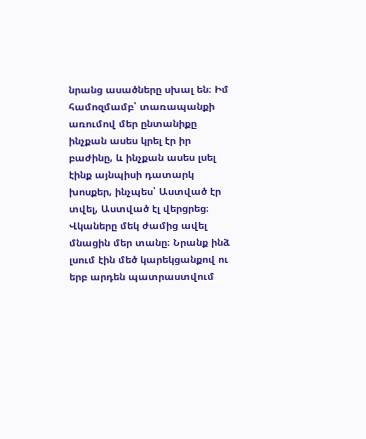նրանց ասածները սխալ են։ Իմ համոզմամբ՝ տառապանքի առումով մեր ընտանիքը ինչքան ասես կրել էր իր բաժինը, և ինչքան ասես լսել էինք այնպիսի դատարկ խոսքեր, ինչպես՝ Աստված էր տվել, Աստված էլ վերցրեց։ Վկաները մեկ ժամից ավել մնացին մեր տանը։ Նրանք ինձ լսում էին մեծ կարեկցանքով ու երբ արդեն պատրաստվում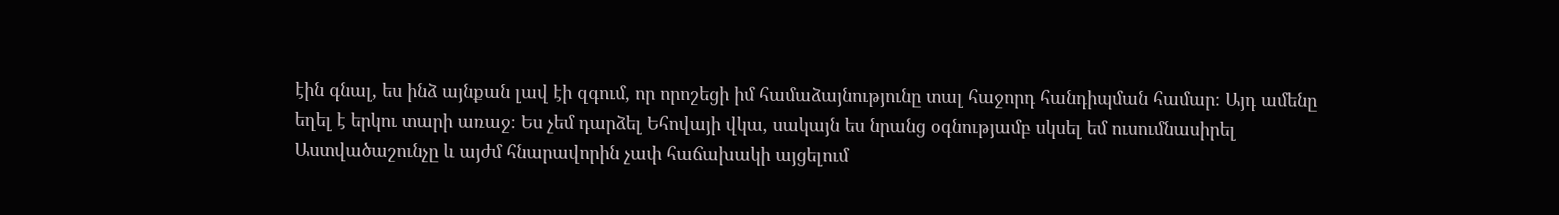էին գնալ, ես ինձ այնքան լավ էի զգում, որ որոշեցի իմ համաձայնությունը տալ հաջորդ հանդիպման համար։ Այդ ամենը եղել է երկու տարի առաջ։ Ես չեմ դարձել Եհովայի վկա, սակայն ես նրանց օգնությամբ սկսել եմ ուսումնասիրել Աստվածաշունչը և այժմ հնարավորին չափ հաճախակի այցելում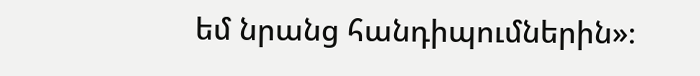եմ նրանց հանդիպումներին»։